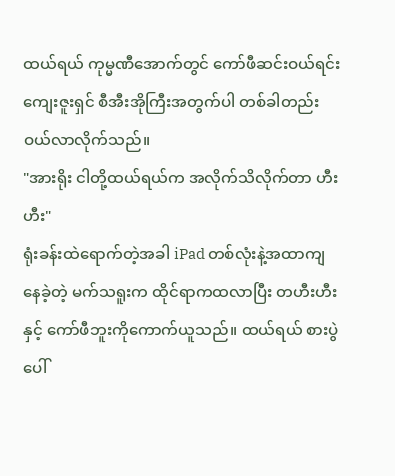ထယ်ရယ် ကုမ္မဏီအောက်တွင် ကော်ဖီဆင်းဝယ်ရင်း ကျေးဇူးရှင် စီအီးအိုကြီးအတွက်ပါ တစ်ခါတည်းဝယ်လာလိုက်သည်။
"အားရိုး ငါတို့ထယ်ရယ်က အလိုက်သိလိုက်တာ ဟီးဟီး"
ရုံးခန်းထဲရောက်တဲ့အခါ iPad တစ်လုံးနဲ့အထာကျနေခဲ့တဲ့ မက်သရူးက ထိုင်ရာကထလာပြီး တဟီးဟီးနှင့် ကော်ဖီဘူးကိုကောက်ယူသည်။ ထယ်ရယ် စားပွဲပေါ်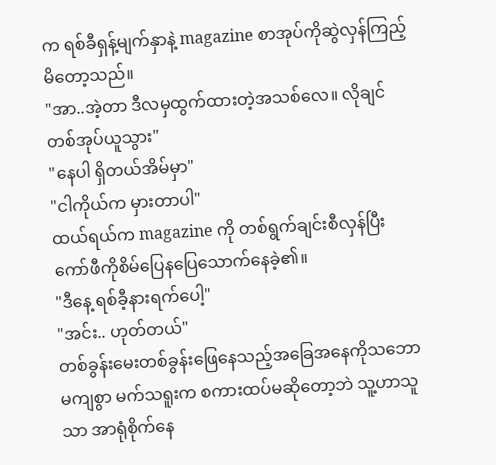က ရစ်ခီရှန့်မျက်နှာနဲ့ magazine စာအုပ်ကိုဆွဲလှန်ကြည့်မိတော့သည်။
"အာ..အဲ့တာ ဒီလမှထွက်ထားတဲ့အသစ်လေ။ လိုချင်တစ်အုပ်ယူသွား"
"နေပါ ရှိတယ်အိမ်မှာ"
"ငါကိုယ်က မှားတာပါ"
ထယ်ရယ်က magazine ကို တစ်ရွက်ချင်းစီလှန်ပြီး ကော်ဖီကိုစိမ်ပြေနပြေသောက်နေခဲ့၏။
"ဒီနေ့ ရစ်ခီ့နားရက်ပေါ့"
"အင်း.. ဟုတ်တယ်"
တစ်ခွန်းမေးတစ်ခွန်းဖြေနေသည့်အခြေအနေကိုသဘောမကျစွာ မက်သရူးက စကားထပ်မဆိုတော့ဘဲ သူ့ဟာသူသာ အာရုံစိုက်နေ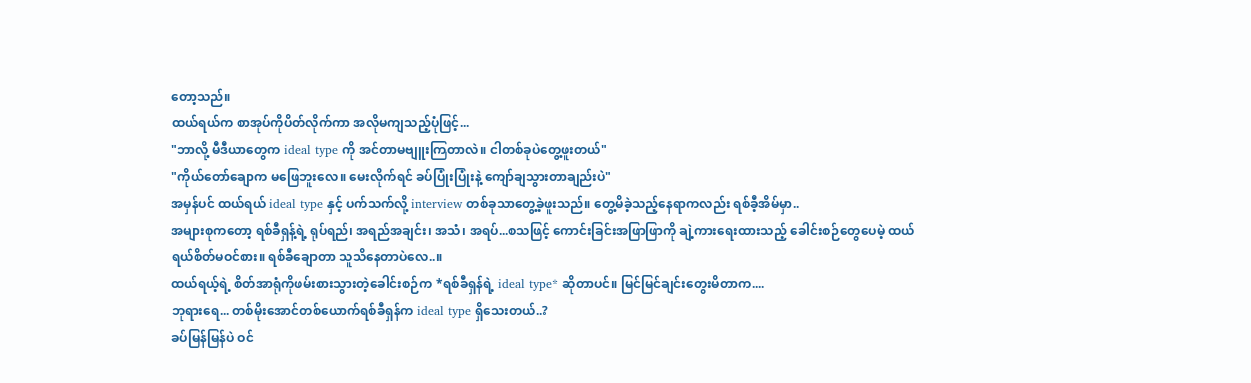တော့သည်။
ထယ်ရယ်က စာအုပ်ကိုပိတ်လိုက်ကာ အလိုမကျသည့်ပုံဖြင့်...
"ဘာလို့ မီဒီယာတွေက ideal type ကို အင်တာမဗျူးကြတာလဲ။ ငါတစ်ခုပဲတွေ့ဖူးတယ်"
"ကိုယ်တော်ချောက မဖြေဘူးလေ။ မေးလိုက်ရင် ခပ်ပြုံးပြုံးနဲ့ ကျော်ချသွားတာချည်းပဲ"
အမှန်ပင် ထယ်ရယ် ideal type နှင့် ပက်သက်လို့ interview တစ်ခုသာတွေ့ခဲ့ဖူးသည်။ တွေ့မိခဲ့သည့်နေရာကလည်း ရစ်ခီ့အိမ်မှာ..
အများစုကတော့ ရစ်ခီရှန့်ရဲ့ ရုပ်ရည်၊ အရည်အချင်း၊ အသံ၊ အရပ်...စသဖြင့် ကောင်းခြင်းအဖြာဖြာကို ချဲ့ကားရေးထားသည့် ခေါင်းစဉ်တွေပေမဲ့ ထယ်ရယ်စိတ်မဝင်စား။ ရစ်ခီချောတာ သူသိနေတာပဲလေ..။
ထယ်ရယ့်ရဲ့ စိတ်အာရုံကိုဖမ်းစားသွားတဲ့ခေါင်းစဉ်က *ရစ်ခီရှန်ရဲ့ ideal type* ဆိုတာပင်။ မြင်မြင်ချင်းတွေးမိတာက....
ဘုရားရေ... တစ်မိုးအောင်တစ်ယောက်ရစ်ခီရှန်က ideal type ရှိသေးတယ်..?
ခပ်မြန်မြန်ပဲ ဝင်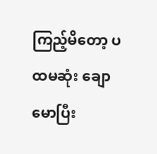ကြည့်မိတော့ ပထမဆုံး ချောမောပြီး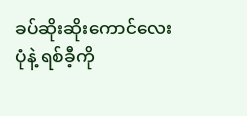ခပ်ဆိုးဆိုးကောင်လေးပုံနဲ့ ရစ်ခီ့ကို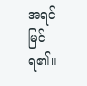အရင်မြင်ရ၏။